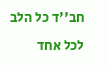חב''ד כל הלב לכל אחד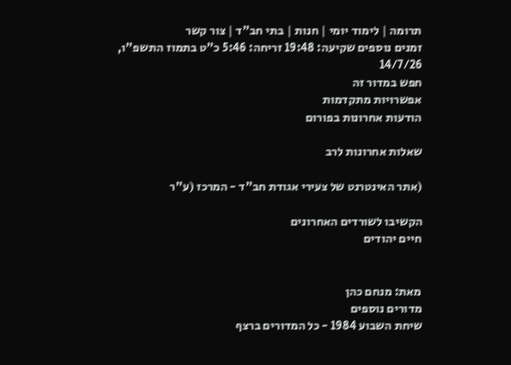תרומה | לימוד יומי | חנות | בתי חב"ד | צור קשר
זמנים נוספים שקיעה: 19:48 זריחה: 5:46 כ"ט בתמוז התשפ"ו, 14/7/26
חפש במדור זה
אפשרויות מתקדמות
הודעות אחרונות בפורום

שאלות אחרונות לרב

(אתר האינטרנט של צעירי אגודת חב"ד - המרכז (ע"ר

הקשיבו לשורדים האחרונים
חיים יהודים


מאת: מנחם כהן
מדורים נוספים
שיחת השבוע 1984 - כל המדורים ברצף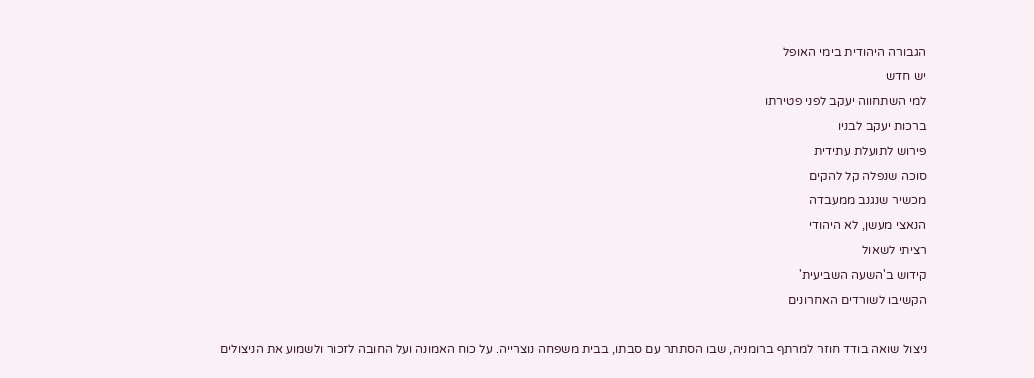הגבורה היהודית בימי האופל
יש חדש
למי השתחווה יעקב לפני פטירתו
ברכות יעקב לבניו
פירוש לתועלת עתידית
סוכה שנפלה קל להקים
מכשיר שנגנב ממעבדה
הנאצי מעשן, לא היהודי
רציתי לשאול
קידוש ב'השעה השביעית'
הקשיבו לשורדים האחרונים

ניצול שואה בודד חוזר למרתף ברומניה, שבו הסתתר עם סבתו, בבית משפחה נוצרייה. על כוח האמונה ועל החובה לזכור ולשמוע את הניצולים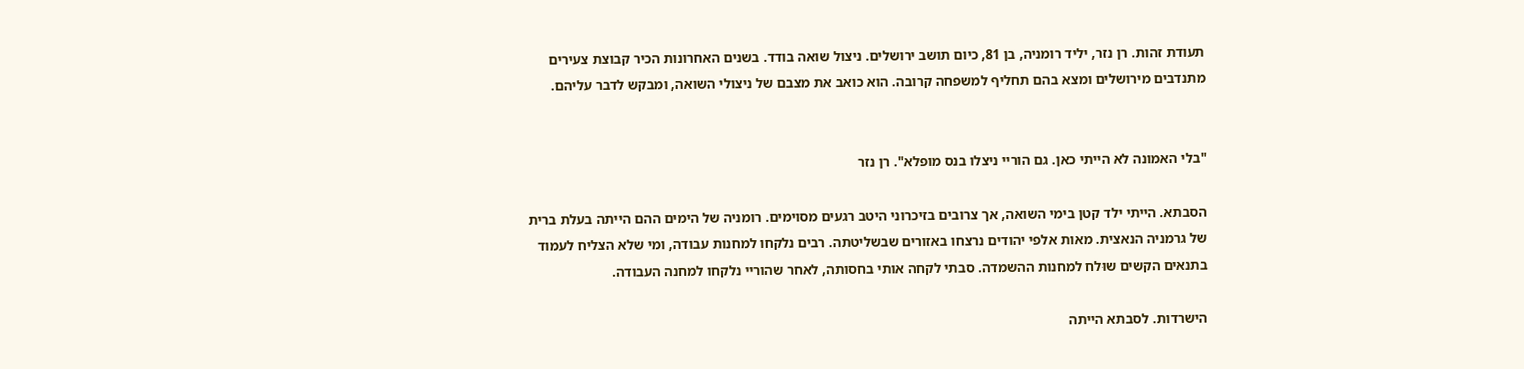תעודת זהות. רן נזר, יליד רומניה, בן 81, כיום תושב ירושלים. ניצול שואה בודד. בשנים האחרונות הכיר קבוצת צעירים מתנדבים מירושלים ומצא בהם תחליף למשפחה קרובה. הוא כואב את מצבם של ניצולי השואה, ומבקש לדבר עליהם.


"בלי האמונה לא הייתי כאן. גם הוריי ניצלו בנס מופלא". רן נזר

הסבתא. הייתי ילד קטן בימי השואה, אך צרובים בזיכרוני היטב רגעים מסוימים. רומניה של הימים ההם הייתה בעלת ברית של גרמניה הנאצית. מאות אלפי יהודים נרצחו באזורים שבשליטתה. רבים נלקחו למחנות עבודה, ומי שלא הצליח לעמוד בתנאים הקשים שוּלח למחנות ההשמדה. סבתי לקחה אותי בחסותה, לאחר שהוריי נלקחו למחנה העבודה.

הישרדות. לסבתא הייתה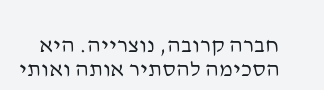חברה קרובה, נוצרייה. היא הסכימה להסתיר אותה ואותי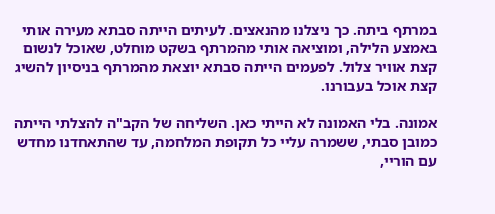במרתף ביתה. כך ניצלנו מהנאצים. לעיתים הייתה סבתא מעירה אותי באמצע הלילה, ומוציאה אותי מהמרתף בשקט מוחלט, שאוכל לנשום קצת אוויר צלול. לפעמים הייתה סבתא יוצאת מהמרתף בניסיון להשיג קצת אוכל בעבורנו.

אמונה. בלי האמונה לא הייתי כאן. השליחה של הקב"ה להצלתי הייתה כמובן סבתי, ששמרה עליי כל תקופת המלחמה, עד שהתאחדנו מחדש עם הוריי,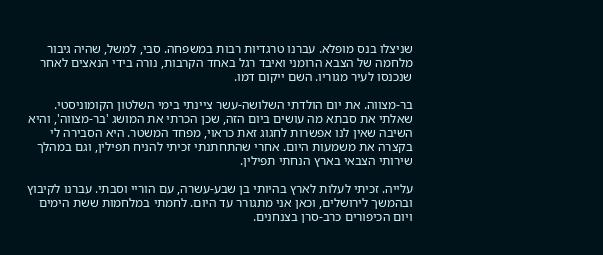שניצלו בנס מופלא. עברנו טרגדיות רבות במשפחה. סבי, למשל, שהיה גיבור מלחמה של הצבא הרומני ואיבד רגל באחד הקרבות, נורה בידי הנאצים לאחר שנכנסו לעיר מגוריו. השם ייקום דמו.

בר-מצווה. את יום הולדתי השלושה-עשר ציינתי בימי השלטון הקומוניסטי. שאלתי את סבתא מה עושים ביום הזה, שכן הכרתי את המושג 'בר-מצווה', והיא השיבה שאין לנו אפשרות לחגוג זאת כראוי, מפחד המשטר. היא הסבירה לי בקצרה את משמעות היום. אחרי שהתחתנתי זכיתי להניח תפילין, וגם במהלך שירותי הצבאי בארץ הנחתי תפילין.

עלייה. זכיתי לעלות לארץ בהיותי בן שבע-עשרה, עם הוריי וסבתי. עברנו לקיבוץ ובהמשך לירושלים, וכאן אני מתגורר עד היום. לחמתי במלחמות ששת הימים ויום הכיפורים כרב-סרן בצנחנים.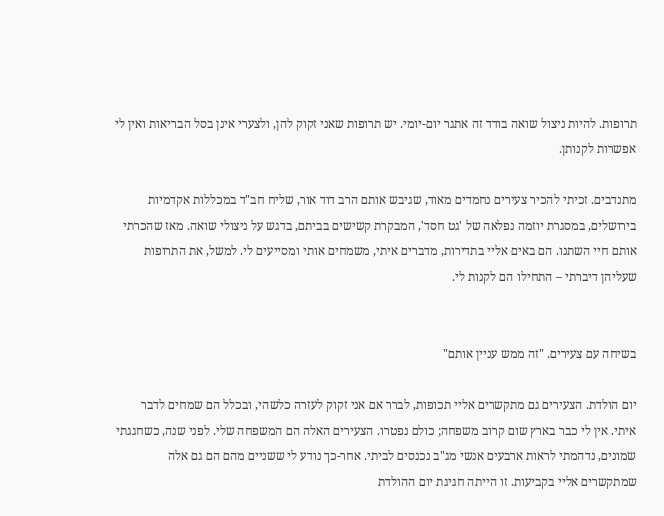תרופות. להיות ניצול שואה בודד זה אתגר יום-יומי. יש תרופות שאני זקוק להן, ולצערי אינן בסל הבריאות ואין לי אפשרות לקנותן.

מתנדבים. זכיתי להכיר צעירים נחמדים מאוד, שגיבש אותם הרב דוד אור, שליח חב"ד במכללות אקדמיות בירושלים, במסגרת יוזמה נפלאה של 'גט חסד', המבקרת קשישים בביתם, בדגש על ניצולי שואה. מאז שהכרתי אותם חיי השתנו. הם באים אליי בתדירות, מדברים איתי, משמחים אותי ומסייעים לי. למשל, את התרופות שעליהן דיברתי – התחילו הם לקנות לי.


בשיחה עם צעירים. "זה ממש עניין אותם"

יום הולדת. הצעירים גם מתקשרים אליי תכופות, לברר אם אני זקוק לעזרה כלשהי, ובכלל הם שמחים לדבר איתי. אין לי כבר בארץ שום קרוב משפחה; כולם נפטרו. הצעירים האלה הם המשפחה שלי. לפני שנה, כשחגגתי שמונים, נדהמתי לראות ארבעים אנשי מג"ב נכנסים לביתי. אחר-כך נודע לי ששניים מהם הם גם אלה שמתקשרים אליי בקביעות. זו הייתה חגיגת יום ההולדת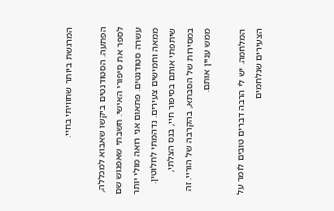המרגשת ביותר שחוויתי בחיי.

הפתעה. הסטודנטים ביקשו שאבוא למכללה, לספר את סיפורי האישי. חשבתי שאפגוש שם עשרה סטודנטים. פתאום אני רואה מולי יותר ממאה וחמישים צעירים. נדהמתי לחלוטין. שיתפתי אותם בסיפור חיי, בנס הצלתי, במסירות של הסבתא, בהקרבה של הוריי. זה ממש עניין אותם.

המלחמה. יש לי הרבה דברים טובים לומר על הצעירים שנלחמים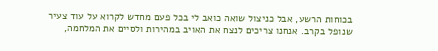בכוחות הרשע, אבל כניצול שואה כואב לי בכל פעם מחדש לקרוא על עוד צעיר שנופל בקרב. אנחנו צריכים לנצח את האויב במהירות ולסיים את המלחמה,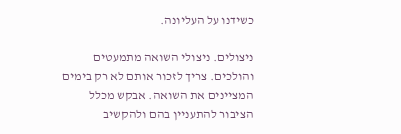כשידנו על העליונה.

ניצולים. ניצולי השואה מתמעטים והולכים. צריך לזכור אותם לא רק בימים המציינים את השואה. אבקש מכלל הציבור להתעניין בהם ולהקשיב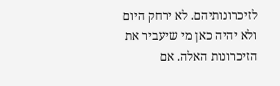לזיכרונותיהם. לא ירחק היום ולא יהיה כאן מי שיעביר את הזיכרונות האלה. אם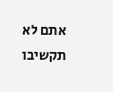אתם לא תקשיבו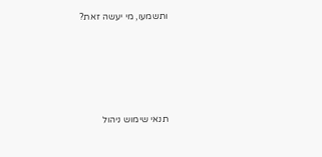ותשמעו, מי יעשה זאת?





תנאי שימוש ניהול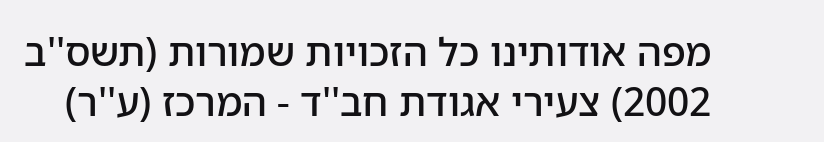מפה אודותינו כל הזכויות שמורות (תשס''ב 2002) צעירי אגודת חב''ד - המרכז (ע''ר)